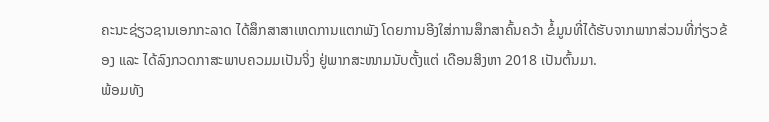ຄະນະຊ່ຽວຊານເອກກະລາດ ໄດ້ສຶກສາສາເຫດການແຕກພັງ ໂດຍການອີງໃສ່ການສຶກສາຄົ້ນຄວ້າ ຂໍ້ມູນທີ່ໄດ້ຮັບຈາກພາກສ່ວນທີ່ກ່ຽວຂ້ອງ ແລະ ໄດ້ລົງກວດກາສະພາບຄວມມເປັນຈິ່ງ ຢູ່ພາກສະໜາມນັບຕັ້ງແຕ່ ເດືອນສິງຫາ 2018 ເປັນຕົ້ນມາ.
ພ້ອມທັງ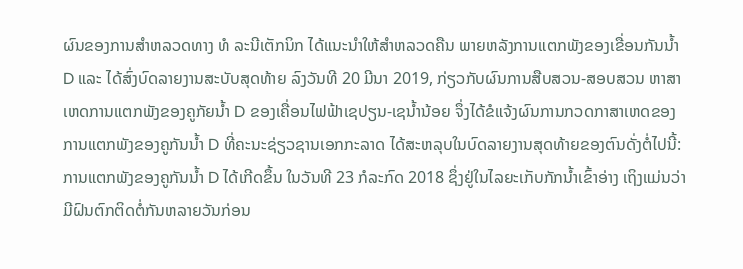ຜົນຂອງການສຳຫລວດທາງ ທໍ ລະນີເຕັກນິກ ໄດ້ແນະນຳໃຫ້ສຳຫລວດຄືນ ພາຍຫລັງການແຕກພັງຂອງເຂື່ອນກັນນໍ້າ D ແລະ ໄດ້ສົ່ງບົດລາຍງານສະບັບສຸດທ້າຍ ລົງວັນທີ 20 ມີນາ 2019, ກ່ຽວກັບຜົນການສືບສວນ-ສອບສວນ ຫາສາເຫດການແຕກພັງຂອງຄູກັຍນໍ້າ D ຂອງເຄື່ອນໄຟຟ້າເຊປຽນ-ເຊນໍ້ານ້ອຍ ຈຶ່ງໄດ້ຂໍແຈ້ງຜົນການກວດກາສາເຫດຂອງການແຕກພັງຂອງຄູກັນນໍ້າ D ທີ່ຄະນະຊ່ຽວຊານເອກກະລາດ ໄດ້ສະຫລຸບໃນບົດລາຍງານສຸດທ້າຍຂອງຕົນດັ່ງຕໍ່ໄປນີ້:
ການແຕກພັງຂອງຄູກັນນໍ້າ D ໄດ້ເກີດຂຶ້ນ ໃນວັນທີ 23 ກໍລະກົດ 2018 ຊຶ່ງຢູ່ໃນໄລຍະເກັບກັກນໍ້າເຂົ້າອ່າງ ເຖິງແມ່ນວ່າມີຝົນຕົກຕິດຕໍ່ກັນຫລາຍວັນກ່ອນ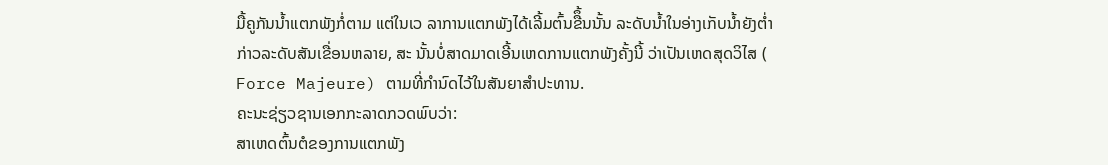ມື້ຄູກັນນໍ້າແຕກພັງກໍ່ຕາມ ແຕ່ໃນເວ ລາການແຕກພັງໄດ້ເລີ້ມຕົ້ນຂືຶ້ນນັ້ນ ລະດັບນໍ້າໃນອ່າງເກັບນໍ້າຍັງຕ່ຳກ່າວລະດັບສັນເຂື່ອນຫລາຍ, ສະ ນັ້ນບໍ່ສາດມາດເອີ້ນເຫດການແຕກພັງຄັ້ງນີ້ ວ່າເປັນເຫດສຸດວິໄສ ( Force Majeure) ຕາມທີ່ກຳນົດໄວ້ໃນສັນຍາສຳປະທານ.
ຄະນະຊ່ຽວຊານເອກກະລາດກວດພົບວ່າ:
ສາເຫດຕົ້ນຕໍຂອງການແຕກພັງ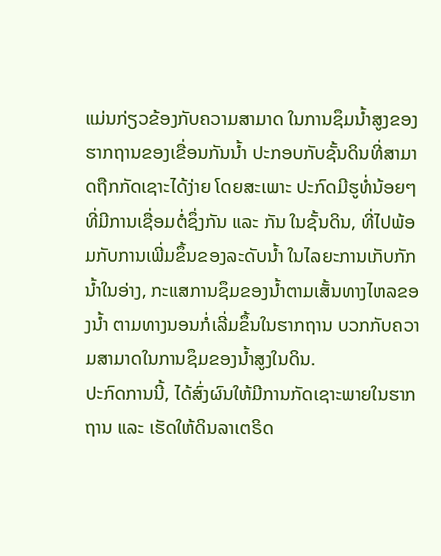ແມ່ນກ່ຽວຂ້ອງກັບຄວາມສາມາດ ໃນການຊຶມນໍ້າສູງຂອງຮາກຖານຂອງເຂື່ອນກັນນໍ້າ ປະກອບກັບຊັ້ນດິນທີ່ສາມາດຖືກກັດເຊາະໄດ້ງ່າຍ ໂດຍສະເພາະ ປະກົດມີຮູທໍ່ນ້ອຍໆ ທີ່ມີການເຊື່ອມຕໍ່ຊຶ່ງກັນ ແລະ ກັນ ໃນຊັ້ນດິນ, ທີ່ໄປພ້ອມກັບການເພີ່ມຂຶ້ນຂອງລະດັບນໍ້າ ໃນໄລຍະການເກັບກັກນໍ້າໃນອ່າງ, ກະແສການຊຶມຂອງນໍ້າຕາມເສັ້ນທາງໄຫລຂອງນໍ້າ ຕາມທາງນອນກໍ່ເລີ່ມຂຶ້ນໃນຮາກຖານ ບວກກັບຄວາມສາມາດໃນການຊຶມຂອງນໍ້າສູງໃນດິນ.
ປະກົດການນີ້, ໄດ້ສົ່ງຜົນໃຫ້ມີການກັດເຊາະພາຍໃນຮາກຖານ ແລະ ເຮັດໃຫ້ດິນລາເຕຣິດ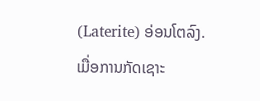(Laterite) ອ່ອນໂຕລົງ.
ເມື່ອການກັດເຊາະ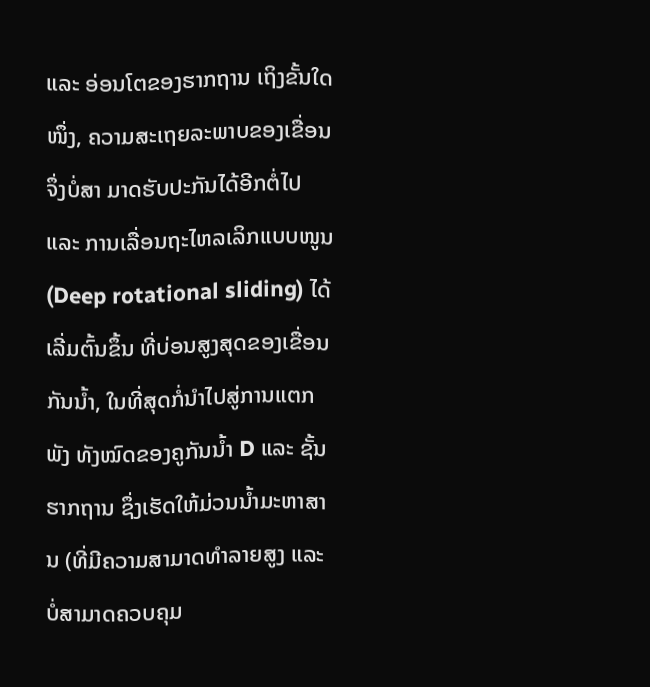ແລະ ອ່ອນໂຕຂອງຮາກຖານ ເຖິງຂັ້ນໃດໜຶ່ງ, ຄວາມສະເຖຍລະພາບຂອງເຂື່ອນຈຶ່ງບໍ່ສາ ມາດຮັບປະກັນໄດ້ອີກຕໍ່ໄປ ແລະ ການເລື່ອນຖະໄຫລເລິກແບບໜູນ (Deep rotational sliding) ໄດ້ເລີ່ມຕົ້ນຂຶ້ນ ທີ່ບ່ອນສູງສຸດຂອງເຂື່ອນກັນນໍ້າ, ໃນທີ່ສຸດກໍ່ນຳໄປສູ່ການແຕກພັງ ທັງໝົດຂອງຄູກັນນໍ້າ D ແລະ ຊັ້ນຮາກຖານ ຊຶ່ງເຮັດໃຫ້ມ່ວນນໍ້າມະຫາສານ (ທີ່ມີຄວາມສາມາດທຳລາຍສູງ ແລະ ບໍ່ສາມາດຄວບຄຸມ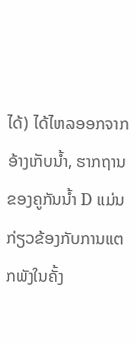ໄດ້) ໄດ້ໄຫລອອກຈາກອ້າງເກັບນໍ້າ, ຮາກຖານຂອງຄູກັນນ້ຳ D ແມ່ນກ່ຽວຂ້ອງກັບການແຕກພັງໃນຄັ້ງ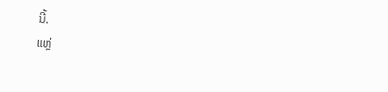ນີ້.
ແຫຼ່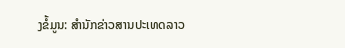ງຂໍ້ມູນ: ສຳນັກຂ່າວສານປະເທດລາວ